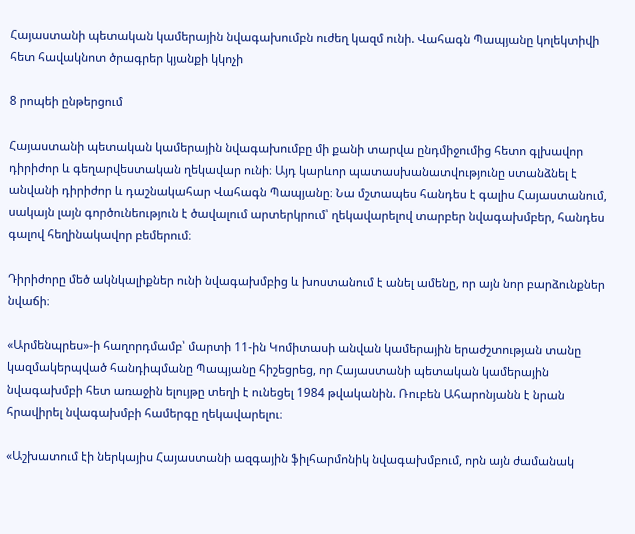Հայաստանի պետական կամերային նվագախումբն ուժեղ կազմ ունի. Վահագն Պապյանը կոլեկտիվի հետ հավակնոտ ծրագրեր կյանքի կկոչի

8 րոպեի ընթերցում

Հայաստանի պետական կամերային նվագախումբը մի քանի տարվա ընդմիջումից հետո գլխավոր դիրիժոր և գեղարվեստական ղեկավար ունի։ Այդ կարևոր պատասխանատվությունը ստանձնել է անվանի դիրիժոր և դաշնակահար Վահագն Պապյանը։ Նա մշտապես հանդես է գալիս Հայաստանում, սակայն լայն գործունեություն է ծավալում արտերկրում՝ ղեկավարելով տարբեր նվագախմբեր, հանդես գալով հեղինակավոր բեմերում։

Դիրիժորը մեծ ակնկալիքներ ունի նվագախմբից և խոստանում է անել ամենը, որ այն նոր բարձունքներ նվաճի։

«Արմենպրես»-ի հաղորդմամբ՝ մարտի 11-ին Կոմիտասի անվան կամերային երաժշտության տանը կազմակերպված հանդիպմանը Պապյանը հիշեցրեց, որ Հայաստանի պետական կամերային նվագախմբի հետ առաջին ելույթը տեղի է ունեցել 1984 թվականին. Ռուբեն Ահարոնյանն է նրան հրավիրել նվագախմբի համերգը ղեկավարելու։

«Աշխատում էի ներկայիս Հայաստանի ազգային ֆիլհարմոնիկ նվագախմբում, որն այն ժամանակ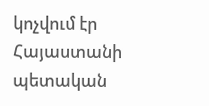կոչվում էր Հայաստանի պետական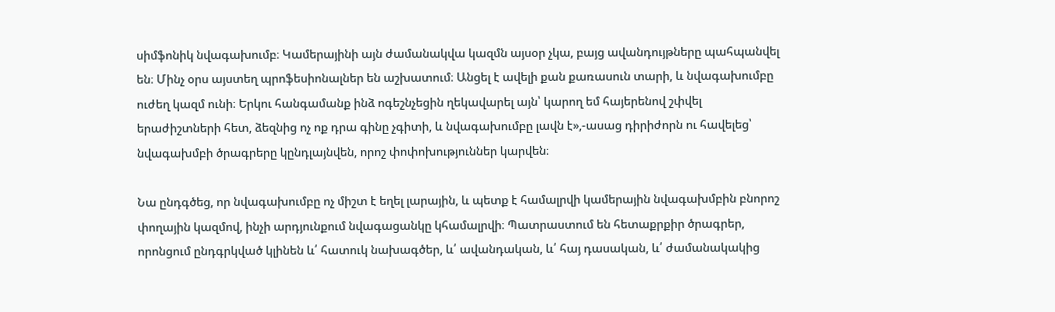սիմֆոնիկ նվագախումբ։ Կամերայինի այն ժամանակվա կազմն այսօր չկա, բայց ավանդույթները պահպանվել են։ Մինչ օրս այստեղ պրոֆեսիոնալներ են աշխատում։ Անցել է ավելի քան քառասուն տարի, և նվագախումբը ուժեղ կազմ ունի։ Երկու հանգամանք ինձ ոգեշնչեցին ղեկավարել այն՝ կարող եմ հայերենով շփվել երաժիշտների հետ, ձեզնից ոչ ոք դրա գինը չգիտի, և նվագախումբը լավն է»,-ասաց դիրիժորն ու հավելեց՝ նվագախմբի ծրագրերը կընդլայնվեն, որոշ փոփոխություններ կարվեն։

Նա ընդգծեց, որ նվագախումբը ոչ միշտ է եղել լարային, և պետք է համալրվի կամերային նվագախմբին բնորոշ փողային կազմով, ինչի արդյունքում նվագացանկը կհամալրվի։ Պատրաստում են հետաքրքիր ծրագրեր, որոնցում ընդգրկված կլինեն և՛ հատուկ նախագծեր, և՛ ավանդական, և՛ հայ դասական, և՛ ժամանակակից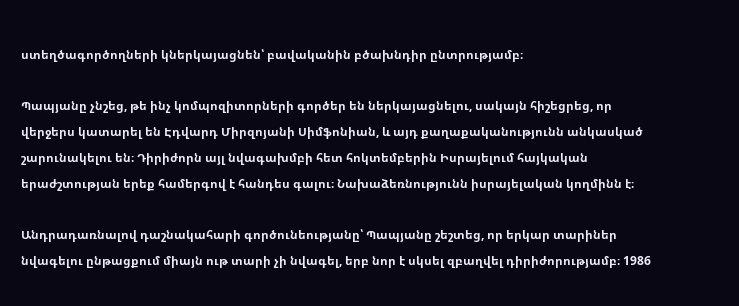ստեղծագործողների կներկայացնեն՝ բավականին բծախնդիր ընտրությամբ։

Պապյանը չնշեց, թե ինչ կոմպոզիտորների գործեր են ներկայացնելու, սակայն հիշեցրեց, որ վերջերս կատարել են Էդվարդ Միրզոյանի Սիմֆոնիան, և այդ քաղաքականությունն անկասկած շարունակելու են։ Դիրիժորն այլ նվագախմբի հետ հոկտեմբերին Իսրայելում հայկական երաժշտության երեք համերգով է հանդես գալու։ Նախաձեռնությունն իսրայելական կողմինն է։

Անդրադառնալով դաշնակահարի գործունեությանը՝ Պապյանը շեշտեց, որ երկար տարիներ նվագելու ընթացքում միայն ութ տարի չի նվագել, երբ նոր է սկսել զբաղվել դիրիժորությամբ։ 1986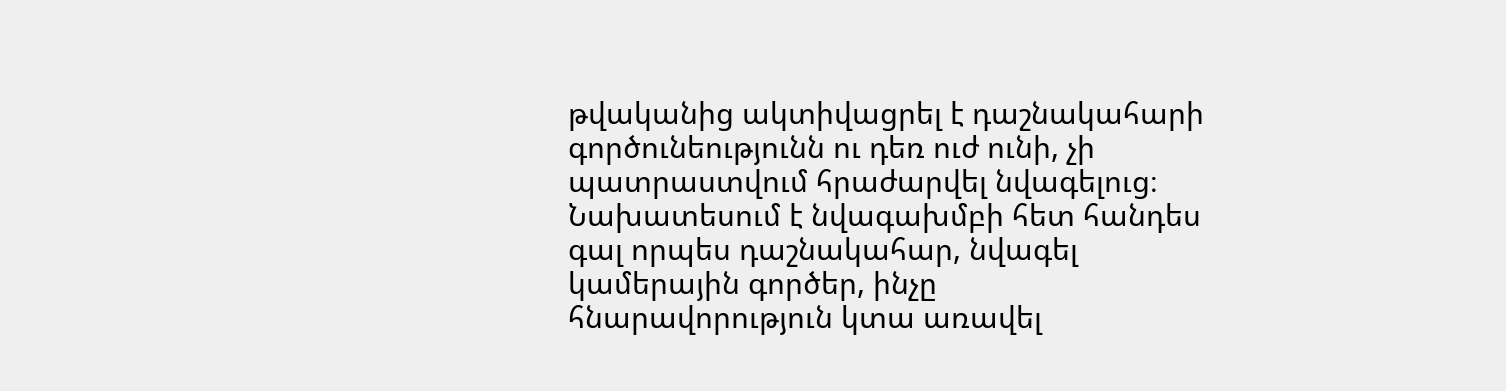թվականից ակտիվացրել է դաշնակահարի գործունեությունն ու դեռ ուժ ունի, չի պատրաստվում հրաժարվել նվագելուց։ Նախատեսում է նվագախմբի հետ հանդես գալ որպես դաշնակահար, նվագել կամերային գործեր, ինչը հնարավորություն կտա առավել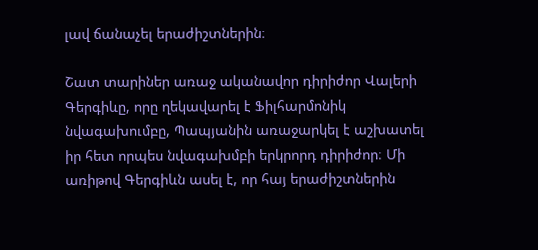լավ ճանաչել երաժիշտներին։

Շատ տարիներ առաջ ականավոր դիրիժոր Վալերի Գերգիևը, որը ղեկավարել է Ֆիլհարմոնիկ նվագախումբը, Պապյանին առաջարկել է աշխատել իր հետ որպես նվագախմբի երկրորդ դիրիժոր։ Մի առիթով Գերգիևն ասել է, որ հայ երաժիշտներին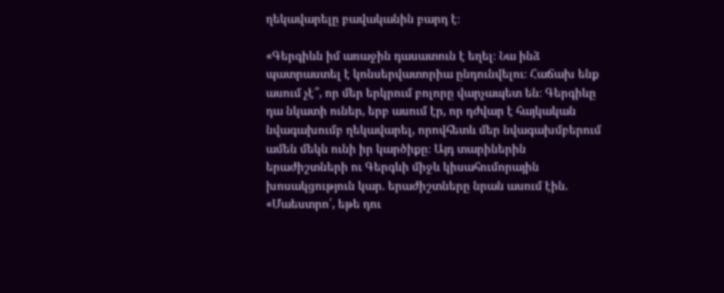ղեկավարելը բավականին բարդ է։

«Գերգիևն իմ առաջին դասատուն է եղել։ Նա ինձ պատրաստել է կոնսերվատորիա ընդունվելու։ Հաճախ ենք ասում չէ՞, որ մեր երկրում բոլորը վարչապետ են։ Գերգիևը դա նկատի ուներ, երբ ասում էր, որ դժվար է հայկական նվագախումբ ղեկավարել, որովհետև մեր նվագախմբերում ամեն մեկն ունի իր կարծիքը։ Այդ տարիներին երաժիշտների ու Գերգևի միջև կիսահումորային խոսակցություն կար. երաժիշտները նրան ասում էին. «Մաեստրո՛, եթե դու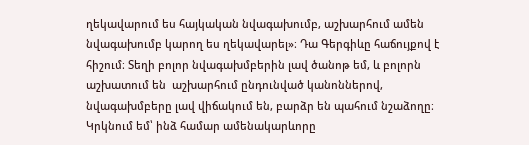ղեկավարում ես հայկական նվագախումբ, աշխարհում ամեն նվագախումբ կարող ես ղեկավարել»։ Դա Գերգիևը հաճույքով է հիշում։ Տեղի բոլոր նվագախմբերին լավ ծանոթ եմ, և բոլորն աշխատում են  աշխարհում ընդունված կանոններով, նվագախմբերը լավ վիճակում են, բարձր են պահում նշաձողը։ Կրկնում եմ՝ ինձ համար ամենակարևորը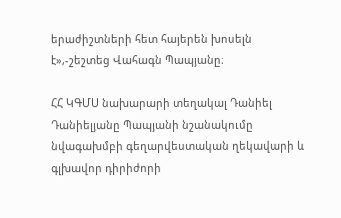երաժիշտների հետ հայերեն խոսելն է»,-շեշտեց Վահագն Պապյանը։

ՀՀ ԿԳՄՍ նախարարի տեղակալ Դանիել Դանիելյանը Պապյանի նշանակումը նվագախմբի գեղարվեստական ղեկավարի և գլխավոր դիրիժորի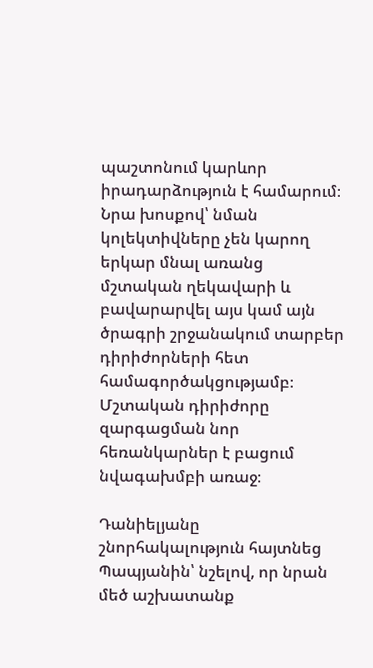պաշտոնում կարևոր իրադարձություն է համարում։ Նրա խոսքով՝ նման կոլեկտիվները չեն կարող երկար մնալ առանց մշտական ղեկավարի և բավարարվել այս կամ այն ծրագրի շրջանակում տարբեր դիրիժորների հետ համագործակցությամբ։ Մշտական դիրիժորը զարգացման նոր հեռանկարներ է բացում նվագախմբի առաջ։

Դանիելյանը շնորհակալություն հայտնեց Պապյանին՝ նշելով, որ նրան մեծ աշխատանք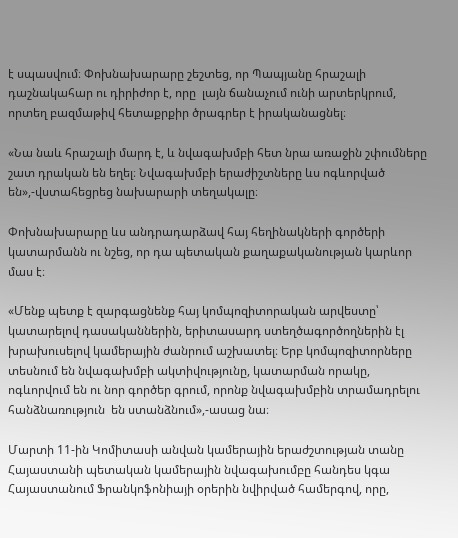է սպասվում։ Փոխնախարարը շեշտեց, որ Պապյանը հրաշալի դաշնակահար ու դիրիժոր է, որը  լայն ճանաչում ունի արտերկրում, որտեղ բազմաթիվ հետաքրքիր ծրագրեր է իրականացնել։

«Նա նաև հրաշալի մարդ է, և նվագախմբի հետ նրա առաջին շփումները շատ դրական են եղել։ Նվագախմբի երաժիշտները ևս ոգևորված են»,-վստահեցրեց նախարարի տեղակալը։

Փոխնախարարը ևս անդրադարձավ հայ հեղինակների գործերի կատարմանն ու նշեց, որ դա պետական քաղաքականության կարևոր մաս է։

«Մենք պետք է զարգացնենք հայ կոմպոզիտորական արվեստը՝ կատարելով դասականներին, երիտասարդ ստեղծագործողներին էլ խրախուսելով կամերային ժանրում աշխատել։ Երբ կոմպոզիտորները տեսնում են նվագախմբի ակտիվությունը, կատարման որակը, ոգևորվում են ու նոր գործեր գրում, որոնք նվագախմբին տրամադրելու հանձնառություն  են ստանձնում»,-ասաց նա։

Մարտի 11-ին Կոմիտասի անվան կամերային երաժշտության տանը Հայաստանի պետական կամերային նվագախումբը հանդես կգա Հայաստանում Ֆրանկոֆոնիայի օրերին նվիրված համերգով, որը,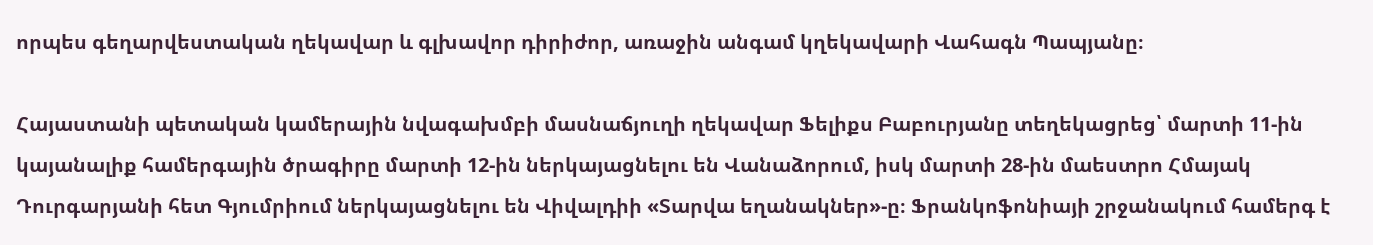որպես գեղարվեստական ղեկավար և գլխավոր դիրիժոր, առաջին անգամ կղեկավարի Վահագն Պապյանը։

Հայաստանի պետական կամերային նվագախմբի մասնաճյուղի ղեկավար Ֆելիքս Բաբուրյանը տեղեկացրեց՝ մարտի 11-ին կայանալիք համերգային ծրագիրը մարտի 12-ին ներկայացնելու են Վանաձորում, իսկ մարտի 28-ին մաեստրո Հմայակ Դուրգարյանի հետ Գյումրիում ներկայացնելու են Վիվալդիի «Տարվա եղանակներ»-ը։ Ֆրանկոֆոնիայի շրջանակում համերգ է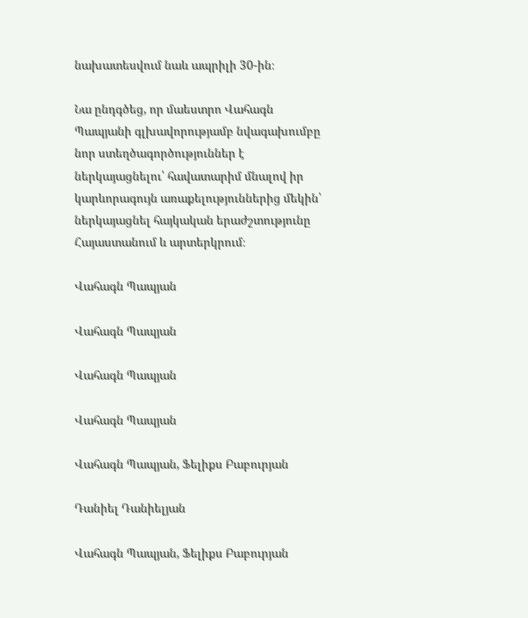նախատեսվում նաև ապրիլի 30-ին։

Նա ընդգծեց, որ մաեստրո Վահագն Պապյանի գլխավորությամբ նվագախումբը նոր ստեղծագործություններ է ներկայացնելու՝ հավատարիմ մնալով իր կարևորագույն առաքելություններից մեկին՝ ներկայացնել հայկական երաժշտությունը Հայաստանում և արտերկրում։

Վահագն Պապյան

Վահագն Պապյան

Վահագն Պապյան

Վահագն Պապյան

Վահագն Պապյան, Ֆելիքս Բաբուրյան

Դանիել Դանիելյան

Վահագն Պապյան, Ֆելիքս Բաբուրյան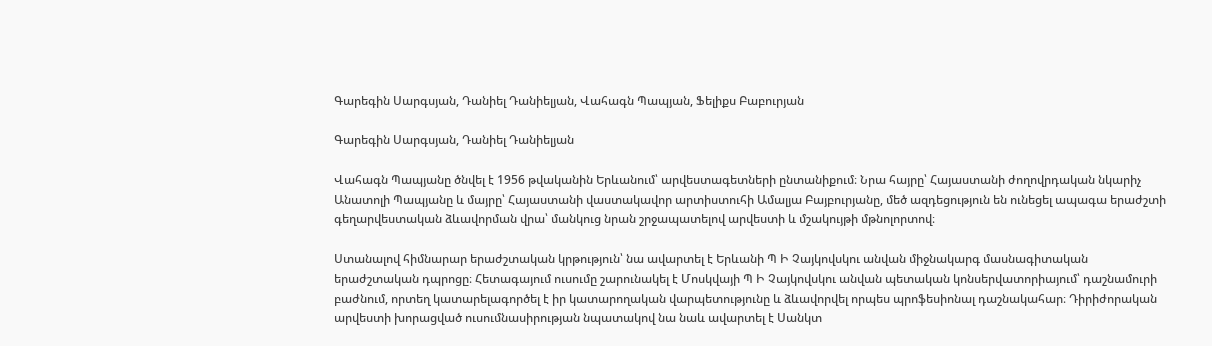Գարեգին Սարգսյան, Դանիել Դանիելյան, Վահագն Պապյան, Ֆելիքս Բաբուրյան

Գարեգին Սարգսյան, Դանիել Դանիելյան

Վահագն Պապյանը ծնվել է 1956 թվականին Երևանում՝ արվեստագետների ընտանիքում։ Նրա հայրը՝ Հայաստանի ժողովրդական նկարիչ Անատոլի Պապյանը և մայրը՝ Հայաստանի վաստակավոր արտիստուհի Ամալյա Բայբուրյանը, մեծ ազդեցություն են ունեցել ապագա երաժշտի գեղարվեստական ձևավորման վրա՝ մանկուց նրան շրջապատելով արվեստի և մշակույթի մթնոլորտով։

Ստանալով հիմնարար երաժշտական կրթություն՝ նա ավարտել է Երևանի Պ Ի Չայկովսկու անվան միջնակարգ մասնագիտական երաժշտական դպրոցը։ Հետագայում ուսումը շարունակել է Մոսկվայի Պ Ի Չայկովսկու անվան պետական կոնսերվատորիայում՝ դաշնամուրի բաժնում, որտեղ կատարելագործել է իր կատարողական վարպետությունը և ձևավորվել որպես պրոֆեսիոնալ դաշնակահար։ Դիրիժորական արվեստի խորացված ուսումնասիրության նպատակով նա նաև ավարտել է Սանկտ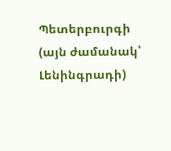Պետերբուրգի (այն ժամանակ՝ Լենինգրադի)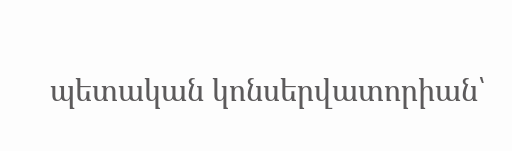պետական կոնսերվատորիան՝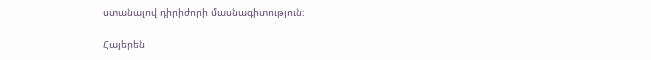ստանալով դիրիժորի մասնագիտություն։

Հայերեն